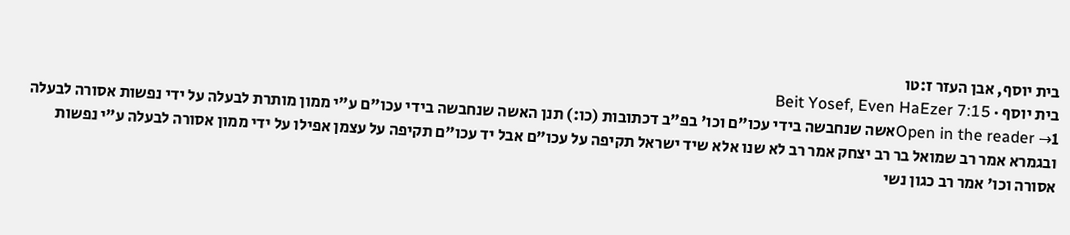בית יוסף, אבן העזר ז:טו
בית יוסף · Beit Yosef, Even HaEzer 7:15
Open in the reader →1אשה שנחבשה בידי עכו"ם וכו' בפ"ב דכתובות (כו:) תנן האשה שנחבשה בידי עכו"ם ע"י ממון מותרת לבעלה על ידי נפשות אסורה לבעלה ובגמרא אמר רב שמואל בר רב יצחק אמר רב לא שנו אלא שיד ישראל תקיפה על עכו"ם אבל יד עכו"ם תקיפה על עצמן אפילו על ידי ממון אסורה לבעלה ע"י נפשות אסורה וכו' אמר רב כגון נשי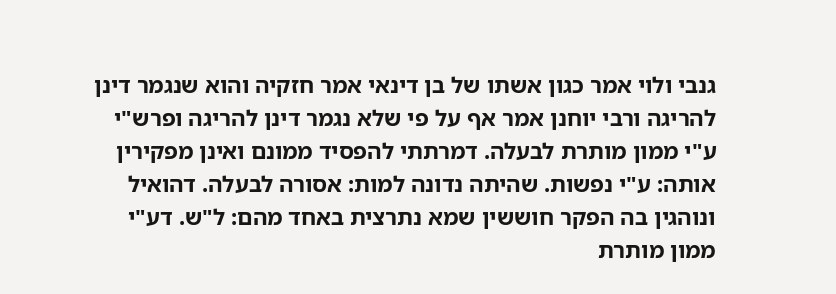גנבי ולוי אמר כגון אשתו של בן דינאי אמר חזקיה והוא שנגמר דינן להריגה ורבי יוחנן אמר אף על פי שלא נגמר דינן להריגה ופרש"י ע"י ממון מותרת לבעלה. דמרתתי להפסיד ממונם ואינן מפקירין אותה: ע"י נפשות. שהיתה נדונה למות: אסורה לבעלה. דהואיל ונוהגין בה הפקר חוששין שמא נתרצית באחד מהם: ל"ש. דע"י ממון מותרת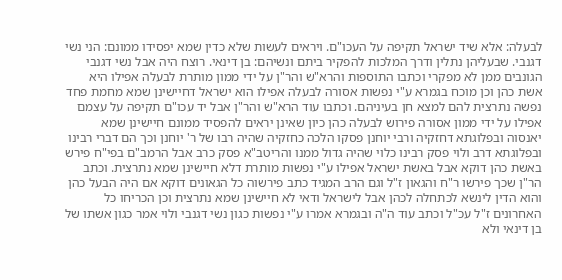לבעלה: אלא שיד ישראל תקיפה על העכו"ם. ויראים לעשות שלא כדין שמא יפסידו ממונם: הני נשי דגנבי. שבעליהן נתלין ודרך המלכות להפקיר ביתם ונשיהם: בן דינאי. רוצח היה אבל נשי דגנבי הגונבים ממן לא מפקרי וכתבו התוספות והרא"ש והר"ן על ידי ממון מותרת לבעלה אפילו היא אשת כהן וכן מוכח בגמרא ע"י נפשות אסורה לבעלה אפילו הוא ישראל דחיישינן שמא מחמת פחד נפשה נתרצית להם למצא חן בעיניהם. וכתבו עוד הרא"ש והר"ן אבל יד עכו"ם תקיפה על עצמם אפילו על ידי ממון אסורה פירוש לבעלה כהן כיון שאינן יראים להפסיד ממונם חיישינן שמא יאנסוה ובפלוגתא דחזקיה ורבי יוחנן פסקו הלכה כחזקיה שהיה רבו של ר' יוחנן וכך הם דברי רבינו ובפלוגתא דרב ולוי פסק רבינו כלוי שהיה גדול ממנו והריטב"א פסק כרב אבל הרמב"ם בפי"ח פירש באשת כהן דוקא אבל באשת ישראל אפילו ע"י נפשות מותרת דלא חיישינן שמא נתרצית. וכתב הר"ן שכך פירשו ר"ח והגאון ז"ל וגם הרב המגיד כתב פירשוה כל הגאונים דוקא אם היה הבעל כהן והוא הדין לינשא לכתחלה לכהן אבל לישראל ודאי לא חיישינן שמא נתרצית וכן הכריחו כל האחרונים ז"ל עכ"ל וכתב עוד ה"ה ובגמרא אמרו ע"י נפשות כגון נשי דגנבי ולוי אמר כגון אשתו של בן דינאי ולא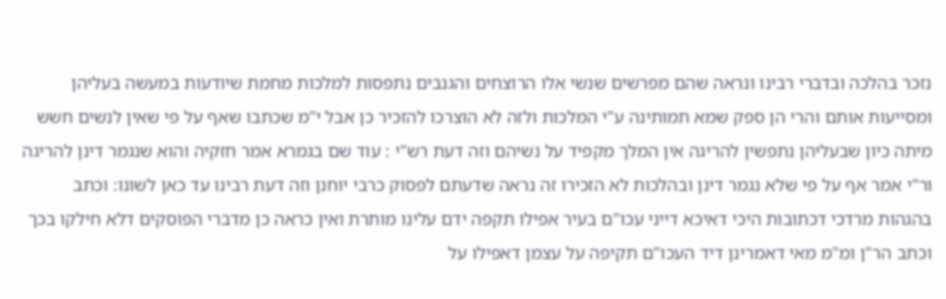נזכר בהלכה ובדברי רבינו ונראה שהם מפרשים שנשי אלו הרוצחים והגנבים נתפסות למלכות מחמת שיודעות במעשה בעליהן ומסייעות אותם והרי הן ספק שמא תמותינה ע"י המלכות ולזה לא הוצרכו להזכיר כן אבל י"מ שכתבו שאף על פי שאין לנשים חשש מיתה כיון שבעליהן נתפשין להריגה אין המלך מקפיד על נשיהם וזה דעת רש"י : עוד שם בגמרא אמר חזקיה והוא שנגמר דינן להריגה ור"י אמר אף על פי שלא נגמר דינן ובהלכות לא הזכירו זה נראה שדעתם לפסוק כרבי יוחנן וזה דעת רבינו עד כאן לשונו: וכתב בהגהות מרדכי דכתובות היכי דאיכא דייני עכו"ם בעיר אפילו תקפה ידם עלינו מותרת ואין כראה כן מדברי הפוסקים דלא חילקו בכך וכתב הר"ן ומ"מ מאי דאמרינן דיד העכו"ם תקיפה על עצמן דאפילו על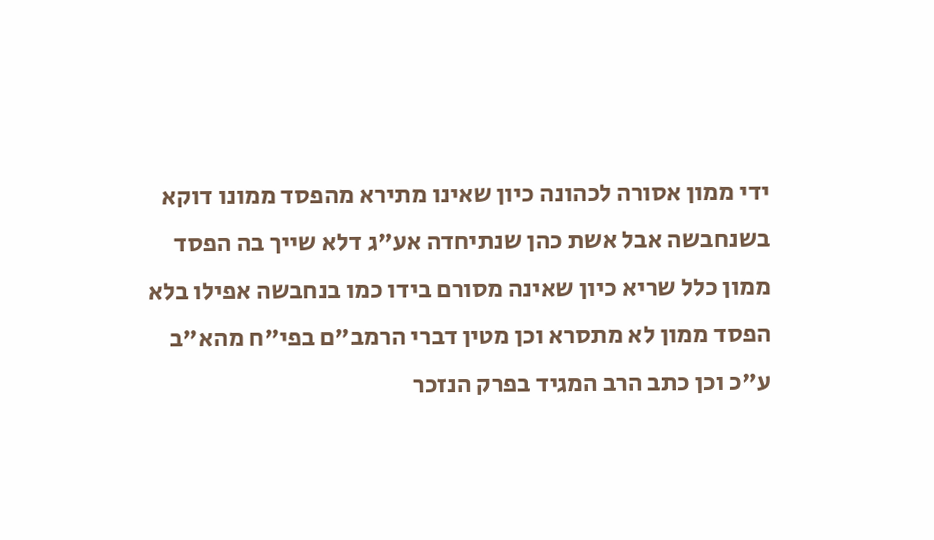ידי ממון אסורה לכהונה כיון שאינו מתירא מהפסד ממונו דוקא בשנחבשה אבל אשת כהן שנתיחדה אע"ג דלא שייך בה הפסד ממון כלל שריא כיון שאינה מסורם בידו כמו בנחבשה אפילו בלא הפסד ממון לא מתסרא וכן מטין דברי הרמב"ם בפי"ח מהא"ב ע"כ וכן כתב הרב המגיד בפרק הנזכר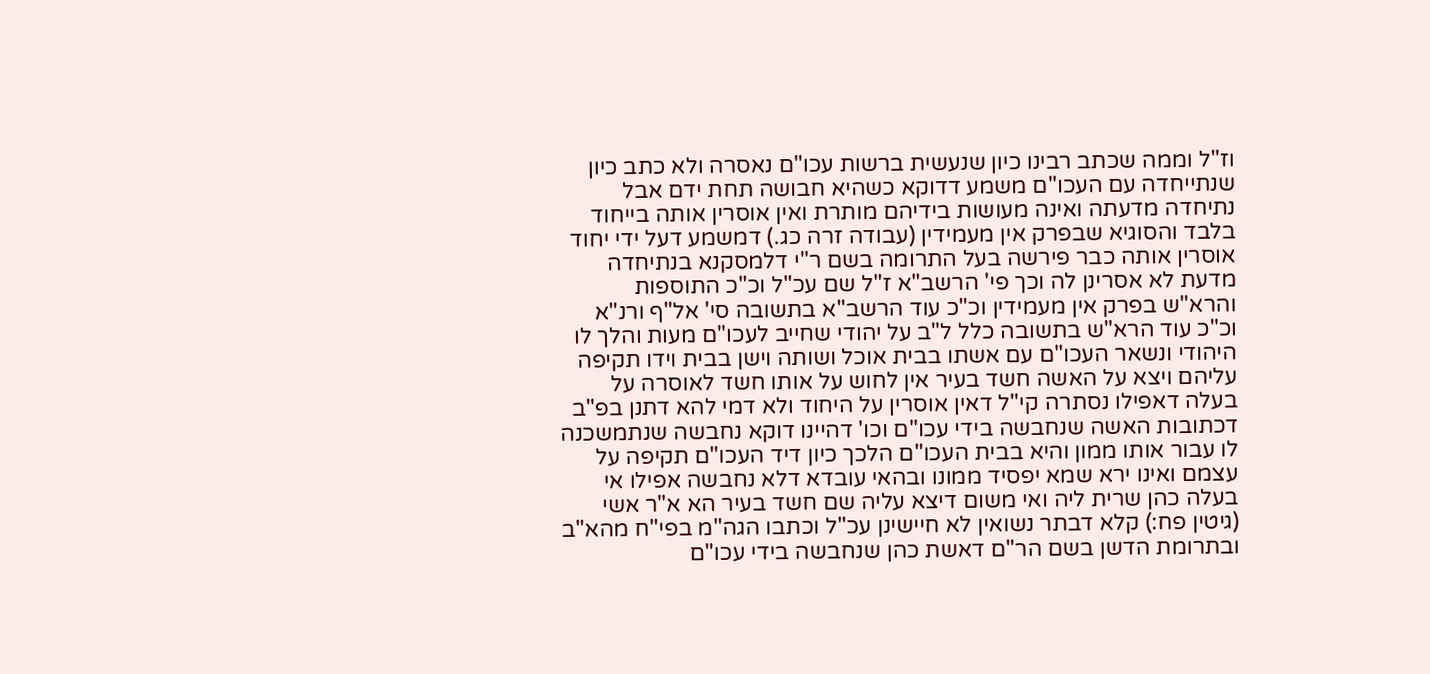וז"ל וממה שכתב רבינו כיון שנעשית ברשות עכו"ם נאסרה ולא כתב כיון שנתייחדה עם העכו"ם משמע דדוקא כשהיא חבושה תחת ידם אבל נתיחדה מדעתה ואינה מעושות בידיהם מותרת ואין אוסרין אותה בייחוד בלבד והסוגיא שבפרק אין מעמידין (עבודה זרה כג.) דמשמע דעל ידי יחוד אוסרין אותה כבר פירשה בעל התרומה בשם ר"י דלמסקנא בנתיחדה מדעת לא אסרינן לה וכך פי' הרשב"א ז"ל שם עכ"ל וכ"כ התוספות והרא"ש בפרק אין מעמידין וכ"כ עוד הרשב"א בתשובה סי' אל"ף ורנ"א וכ"כ עוד הרא"ש בתשובה כלל ל"ב על יהודי שחייב לעכו"ם מעות והלך לו היהודי ונשאר העכו"ם עם אשתו בבית אוכל ושותה וישן בבית וידו תקיפה עליהם ויצא על האשה חשד בעיר אין לחוש על אותו חשד לאוסרה על בעלה דאפילו נסתרה קי"ל דאין אוסרין על היחוד ולא דמי להא דתנן בפ"ב דכתובות האשה שנחבשה בידי עכו"ם וכו' דהיינו דוקא נחבשה שנתמשכנה לו עבור אותו ממון והיא בבית העכו"ם הלכך כיון דיד העכו"ם תקיפה על עצמם ואינו ירא שמא יפסיד ממונו ובהאי עובדא דלא נחבשה אפילו אי בעלה כהן שרית ליה ואי משום דיצא עליה שם חשד בעיר הא א"ר אשי (גיטין פח:) קלא דבתר נשואין לא חיישינן עכ"ל וכתבו הגה"מ בפי"ח מהא"ב ובתרומת הדשן בשם הר"ם דאשת כהן שנחבשה בידי עכו"ם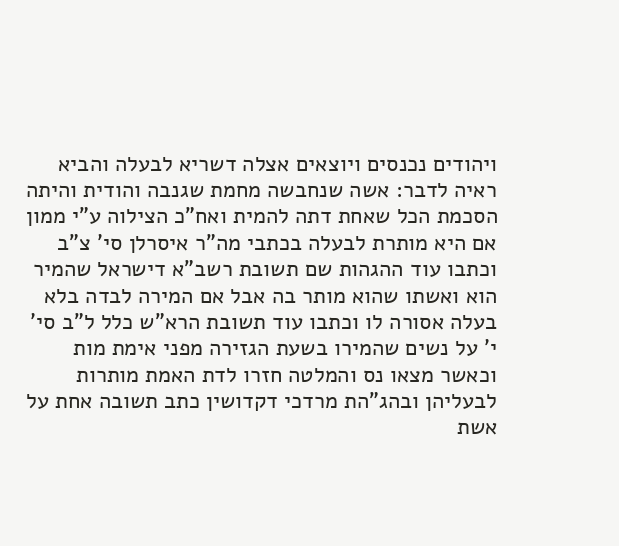ויהודים נכנסים ויוצאים אצלה דשריא לבעלה והביא ראיה לדבר: אשה שנחבשה מחמת שגנבה והודית והיתה הסכמת הכל שאחת דתה להמית ואח"כ הצילוה ע"י ממון אם היא מותרת לבעלה בכתבי מה"ר איסרלן סי' צ"ב וכתבו עוד ההגהות שם תשובת רשב"א דישראל שהמיר הוא ואשתו שהוא מותר בה אבל אם המירה לבדה בלא בעלה אסורה לו וכתבו עוד תשובת הרא"ש כלל ל"ב סי' י' על נשים שהמירו בשעת הגזירה מפני אימת מות וכאשר מצאו נס והמלטה חזרו לדת האמת מותרות לבעליהן ובהג"הת מרדכי דקדושין כתב תשובה אחת על אשת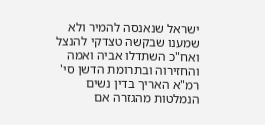ישראל שנאנסה להמיר ולא שמענו שבקשה טצדקי להנצל ואח"כ השתדלו אביה ואמה והחזירוה ובתרומת הדשן סי' רמ"א האריך בדין נשים הנמלטות מהגזרה אם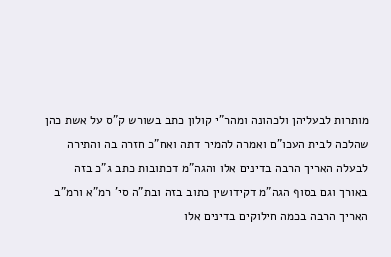מותרות לבעליהן ולכהונה ומהר"י קולון כתב בשורש ק"ס על אשת כהן שהלכה לבית העכו"ם ואמרה להמיר דתה ואח"כ חזרה בה והתירה לבעלה האריך הרבה בדינים אלו והגה"מ דכתובות כתב ג"כ בזה באורך וגם בסוף הגה"מ דקידושין כתוב בזה ובת"ה סי' רמ"א ורמ"ב האריך הרבה בכמה חילוקים בדינים אלו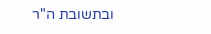ובתשובת ה"ר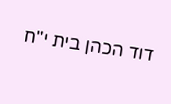דוד הכהן בית י"ח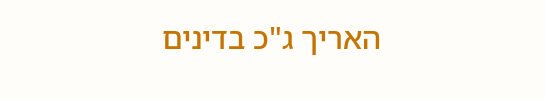האריך ג"כ בדינים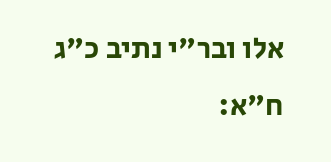אלו ובר"י נתיב כ"ג ח"א: